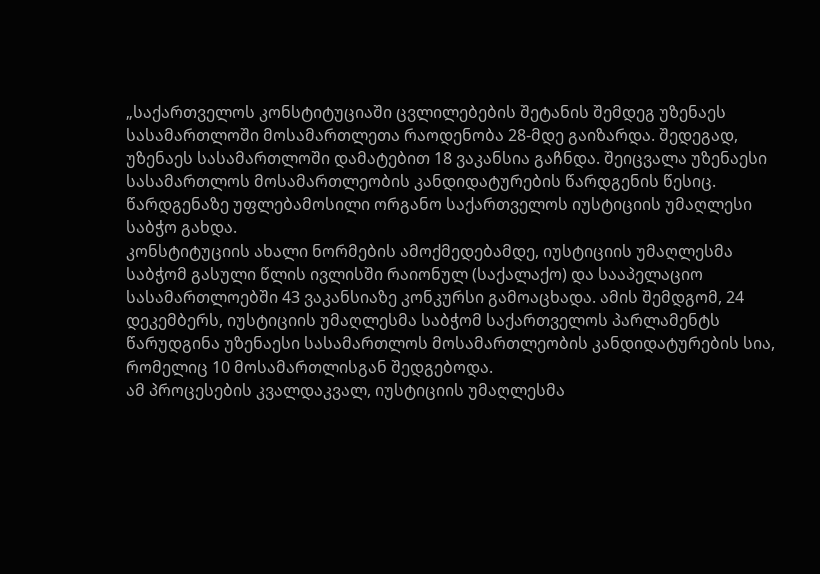„საქართველოს კონსტიტუციაში ცვლილებების შეტანის შემდეგ უზენაეს სასამართლოში მოსამართლეთა რაოდენობა 28-მდე გაიზარდა. შედეგად, უზენაეს სასამართლოში დამატებით 18 ვაკანსია გაჩნდა. შეიცვალა უზენაესი სასამართლოს მოსამართლეობის კანდიდატურების წარდგენის წესიც. წარდგენაზე უფლებამოსილი ორგანო საქართველოს იუსტიციის უმაღლესი საბჭო გახდა.
კონსტიტუციის ახალი ნორმების ამოქმედებამდე, იუსტიციის უმაღლესმა საბჭომ გასული წლის ივლისში რაიონულ (საქალაქო) და სააპელაციო სასამართლოებში 43 ვაკანსიაზე კონკურსი გამოაცხადა. ამის შემდგომ, 24 დეკემბერს, იუსტიციის უმაღლესმა საბჭომ საქართველოს პარლამენტს წარუდგინა უზენაესი სასამართლოს მოსამართლეობის კანდიდატურების სია, რომელიც 10 მოსამართლისგან შედგებოდა.
ამ პროცესების კვალდაკვალ, იუსტიციის უმაღლესმა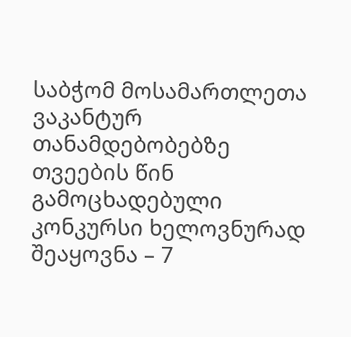საბჭომ მოსამართლეთა ვაკანტურ თანამდებობებზე თვეების წინ გამოცხადებული კონკურსი ხელოვნურად შეაყოვნა – 7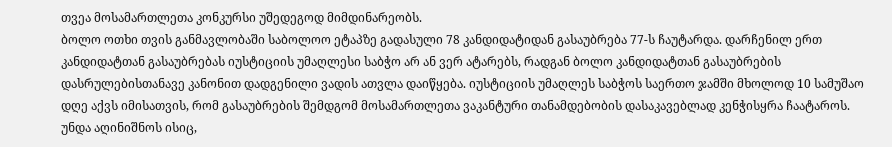თვეა მოსამართლეთა კონკურსი უშედეგოდ მიმდინარეობს.
ბოლო ოთხი თვის განმავლობაში საბოლოო ეტაპზე გადასული 78 კანდიდატიდან გასაუბრება 77-ს ჩაუტარდა. დარჩენილ ერთ კანდიდატთან გასაუბრებას იუსტიციის უმაღლესი საბჭო არ ან ვერ ატარებს, რადგან ბოლო კანდიდატთან გასაუბრების დასრულებისთანავე კანონით დადგენილი ვადის ათვლა დაიწყება. იუსტიციის უმაღლეს საბჭოს საერთო ჯამში მხოლოდ 10 სამუშაო დღე აქვს იმისათვის, რომ გასაუბრების შემდგომ მოსამართლეთა ვაკანტური თანამდებობის დასაკავებლად კენჭისყრა ჩაატაროს.
უნდა აღინიშნოს ისიც,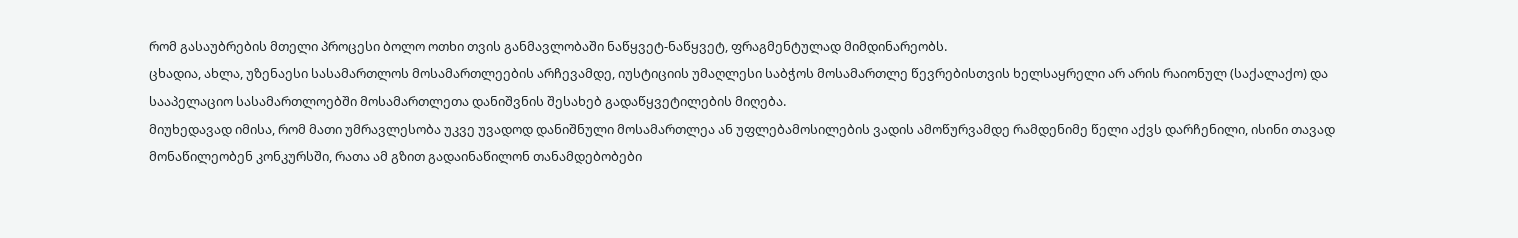რომ გასაუბრების მთელი პროცესი ბოლო ოთხი თვის განმავლობაში ნაწყვეტ-ნაწყვეტ, ფრაგმენტულად მიმდინარეობს.
ცხადია, ახლა, უზენაესი სასამართლოს მოსამართლეების არჩევამდე, იუსტიციის უმაღლესი საბჭოს მოსამართლე წევრებისთვის ხელსაყრელი არ არის რაიონულ (საქალაქო) და სააპელაციო სასამართლოებში მოსამართლეთა დანიშვნის შესახებ გადაწყვეტილების მიღება.
მიუხედავად იმისა, რომ მათი უმრავლესობა უკვე უვადოდ დანიშნული მოსამართლეა ან უფლებამოსილების ვადის ამოწურვამდე რამდენიმე წელი აქვს დარჩენილი, ისინი თავად მონაწილეობენ კონკურსში, რათა ამ გზით გადაინაწილონ თანამდებობები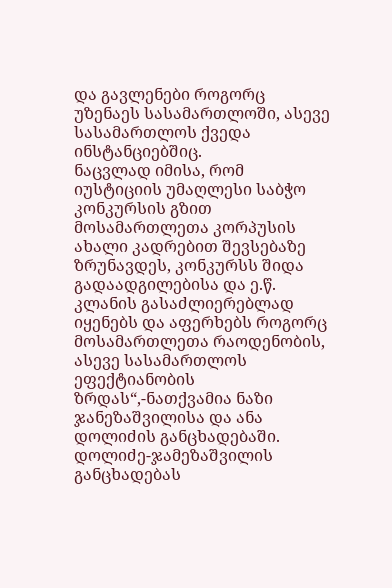და გავლენები როგორც უზენაეს სასამართლოში, ასევე სასამართლოს ქვედა ინსტანციებშიც.
ნაცვლად იმისა, რომ იუსტიციის უმაღლესი საბჭო კონკურსის გზით მოსამართლეთა კორპუსის ახალი კადრებით შევსებაზე ზრუნავდეს, კონკურსს შიდა გადაადგილებისა და ე.წ. კლანის გასაძლიერებლად იყენებს და აფერხებს როგორც მოსამართლეთა რაოდენობის, ასევე სასამართლოს ეფექტიანობის ზრდას“,-ნათქვამია ნაზი ჯანეზაშვილისა და ანა დოლიძის განცხადებაში.
დოლიძე-ჯამეზაშვილის განცხადებას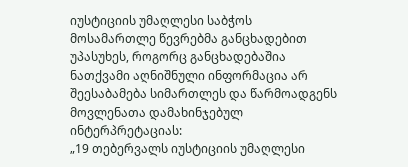იუსტიციის უმაღლესი საბჭოს მოსამართლე წევრებმა განცხადებით უპასუხეს, როგორც განცხადებაშია ნათქვამი აღნიშნული ინფორმაცია არ შეესაბამება სიმართლეს და წარმოადგენს მოვლენათა დამახინჯებულ ინტერპრეტაციას:
„19 თებერვალს იუსტიციის უმაღლესი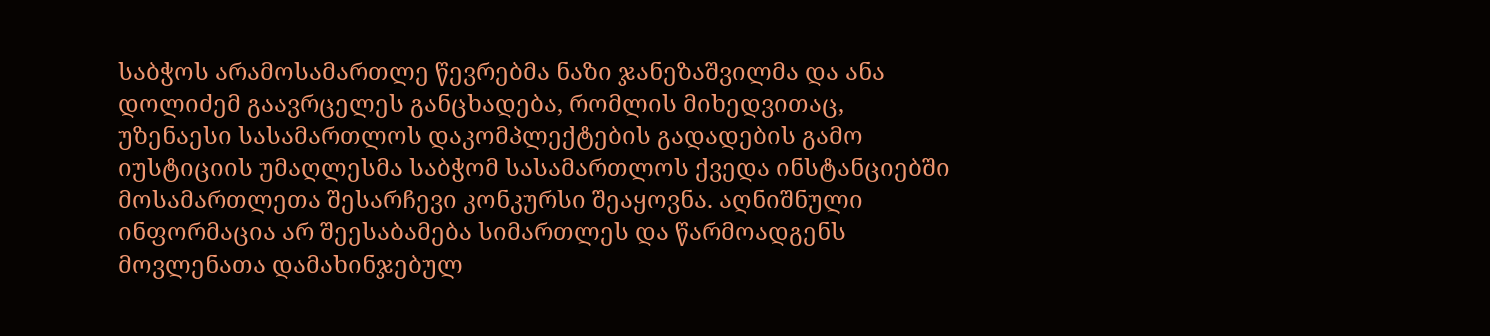საბჭოს არამოსამართლე წევრებმა ნაზი ჯანეზაშვილმა და ანა დოლიძემ გაავრცელეს განცხადება, რომლის მიხედვითაც, უზენაესი სასამართლოს დაკომპლექტების გადადების გამო იუსტიციის უმაღლესმა საბჭომ სასამართლოს ქვედა ინსტანციებში მოსამართლეთა შესარჩევი კონკურსი შეაყოვნა. აღნიშნული ინფორმაცია არ შეესაბამება სიმართლეს და წარმოადგენს მოვლენათა დამახინჯებულ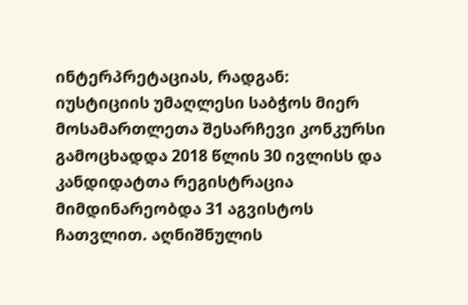ინტერპრეტაციას, რადგან:
იუსტიციის უმაღლესი საბჭოს მიერ მოსამართლეთა შესარჩევი კონკურსი გამოცხადდა 2018 წლის 30 ივლისს და კანდიდატთა რეგისტრაცია მიმდინარეობდა 31 აგვისტოს ჩათვლით. აღნიშნულის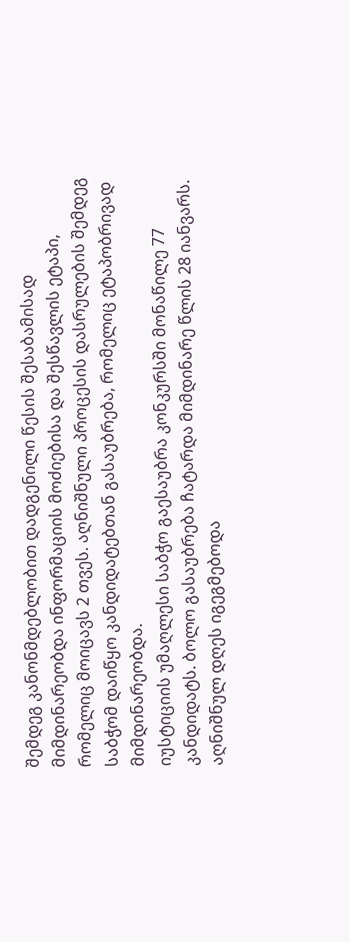შემდეგ კანონმდებლობით დადგენილი წესის შესაბამისად მიმდინარეობდა ინფორმაციის მოძიებისა და შესწავლის ეტაპი, რომელიც მოიცავს 2 თვეს. აღნიშნული პროცესის დასრულების შემდეგ საბჭომ დაიწყო კანდიდატებთან გასაუბრება, რომელიც ეტაპობრივად მიმდინარეობდა.
იუსტიციის უმაღლესი საბჭო გაესაუბრა კონკურსში მონაწილე 77 კანდიდატს. ბოლო გასაუბრება ჩატარდა მიმდინარე წლის 28 იანვარს. აღნიშნულ დღეს იგეგმებოდა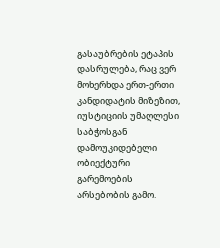გასაუბრების ეტაპის დასრულება, რაც ვერ მოხერხდა ერთ-ერთი კანდიდატის მიზეზით, იუსტიციის უმაღლესი საბჭოსგან დამოუკიდებელი ობიექტური გარემოების არსებობის გამო.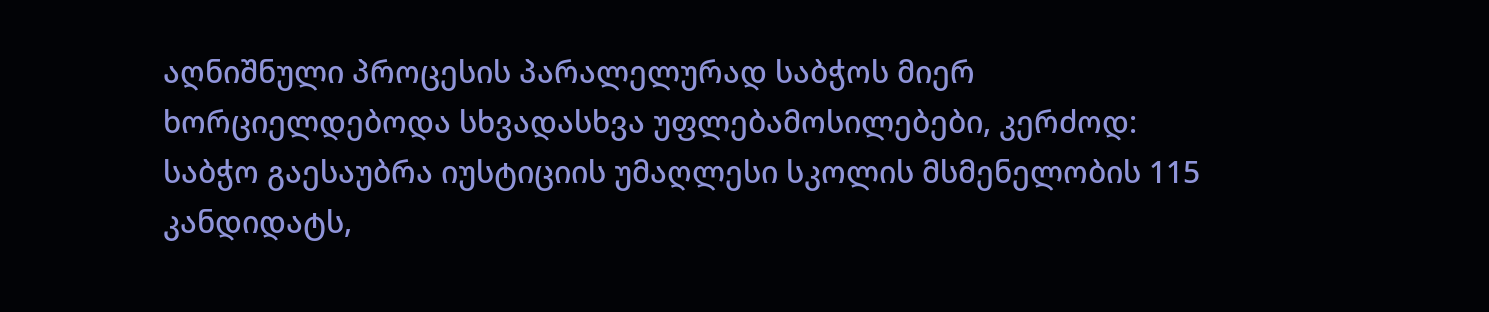აღნიშნული პროცესის პარალელურად საბჭოს მიერ ხორციელდებოდა სხვადასხვა უფლებამოსილებები, კერძოდ: საბჭო გაესაუბრა იუსტიციის უმაღლესი სკოლის მსმენელობის 115 კანდიდატს,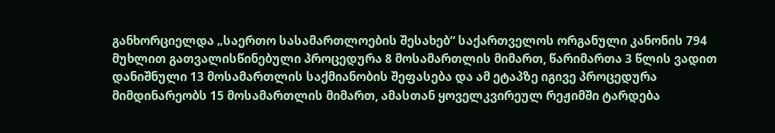განხორციელდა „საერთო სასამართლოების შესახებ“ საქართველოს ორგანული კანონის 794 მუხლით გათვალისწინებული პროცედურა 8 მოსამართლის მიმართ, წარიმართა 3 წლის ვადით დანიშნული 13 მოსამართლის საქმიანობის შეფასება და ამ ეტაპზე იგივე პროცედურა მიმდინარეობს 15 მოსამართლის მიმართ, ამასთან ყოველკვირეულ რეჟიმში ტარდება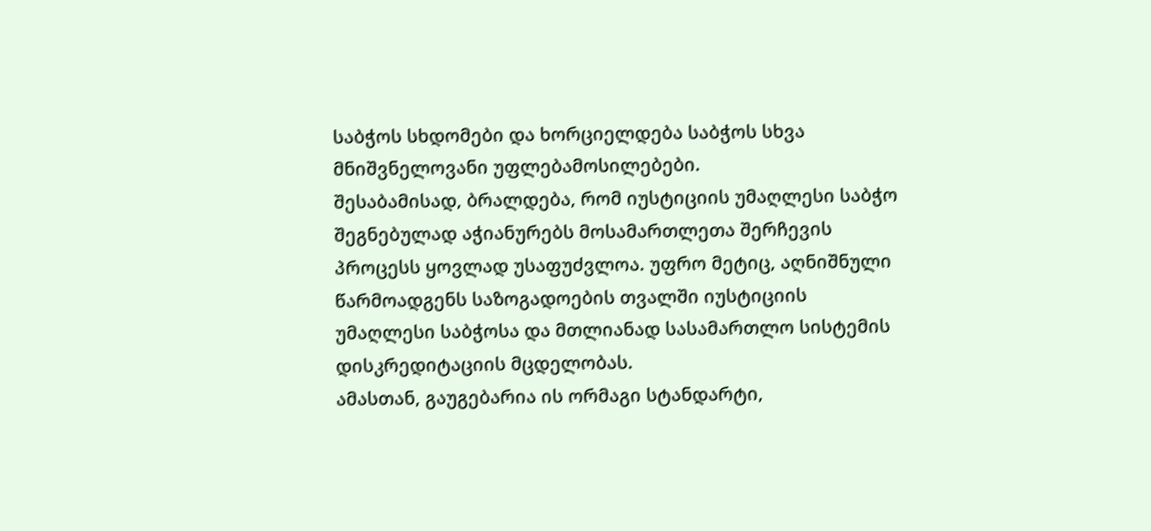საბჭოს სხდომები და ხორციელდება საბჭოს სხვა მნიშვნელოვანი უფლებამოსილებები.
შესაბამისად, ბრალდება, რომ იუსტიციის უმაღლესი საბჭო შეგნებულად აჭიანურებს მოსამართლეთა შერჩევის პროცესს ყოვლად უსაფუძვლოა. უფრო მეტიც, აღნიშნული წარმოადგენს საზოგადოების თვალში იუსტიციის უმაღლესი საბჭოსა და მთლიანად სასამართლო სისტემის დისკრედიტაციის მცდელობას.
ამასთან, გაუგებარია ის ორმაგი სტანდარტი,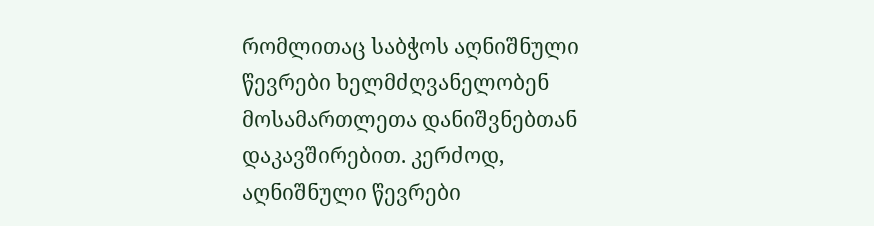რომლითაც საბჭოს აღნიშნული წევრები ხელმძღვანელობენ მოსამართლეთა დანიშვნებთან დაკავშირებით. კერძოდ, აღნიშნული წევრები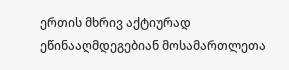ერთის მხრივ აქტიურად ეწინააღმდეგებიან მოსამართლეთა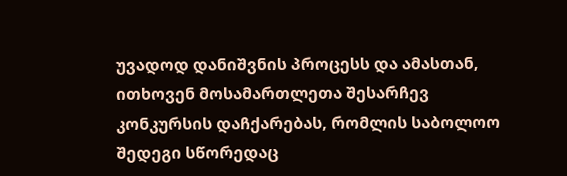უვადოდ დანიშვნის პროცესს და ამასთან, ითხოვენ მოსამართლეთა შესარჩევ კონკურსის დაჩქარებას, რომლის საბოლოო შედეგი სწორედაც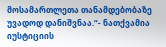მოსამართლეთა თანამდებობაზე უვადოდ დანიშვნაა.“- ნათქვამია იუსტიციის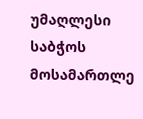უმაღლესი საბჭოს მოსამართლე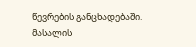წევრების განცხადებაში.
მასალის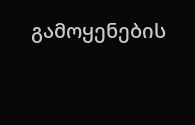გამოყენების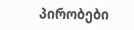პირობები